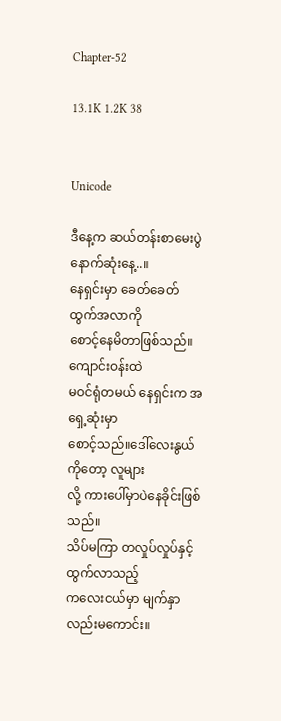Chapter-52

13.1K 1.2K 38


Unicode

ဒီနေ့က ဆယ်တန်းစာမေးပွဲနောက်ဆုံးနေ့..။
နေရှင်းမှာ ခေတ်ခေတ်ထွက်အလာကို
စောင့်နေမိတာဖြစ်သည်။ကျောင်းဝန်းထဲ
မဝင်ရုံတမယ် နေရှင်းက အရှေ့ဆုံးမှာ
စောင့်သည်။ဒေါ်လေးနွယ်ကိုတော့ လူများ
လို့ ကားပေါ်မှာပဲနေခိုင်းဖြစ်သည်။
သိပ်မကြာ တလှုပ်လှုပ်နှင့်ထွက်လာသည့်
ကလေးငယ်မှာ မျက်နှာလည်းမကောင်း။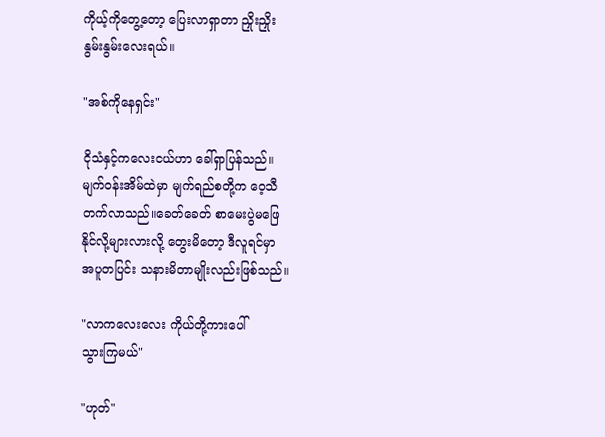ကိုယ့်ကိုတွေ့တော့ ပြေးလာရှာတာ ညှိုးညှိုး
နွမ်းနွမ်းလေးရယ်။

"အစ်ကိုနေရှင်း"

ငိုသံနှင့်ကလေးငယ်ဟာ ခေါ်ရှာပြန်သည်။
မျက်ဝန်းအိမ်ထဲမှာ မျက်ရည်စတို့က ဝေ့သီ
တက်လာသည်။ခေတ်ခေတ် စာမေးပွဲမဖြေ
နိုင်လို့များလားလို့ တွေးမိတော့ ဒီလူရင်မှာ
အပူတပြင်း သနားမိတာမျိုးလည်းဖြစ်သည်။

"လာကလေးလေး ကိုယ်တို့ကားပေါ်
သွားကြမယ်"

"ဟုတ်"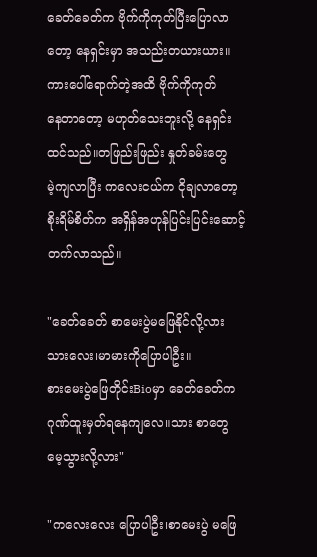ခေတ်ခေတ်က ဗိုက်ကိုကုတ်ပြီးပြောလာ
တော့ နေရှင်းမှာ အသည်းတယားယား။
ကားပေါ်ရောက်တဲ့အထိ ဗိုက်ကိုကုတ်
နေတာတော့ မဟုတ်သေးဘူးလို့ နေရှင်း
ထင်သည်။တဖြည်းဖြည်း နှုတ်ခမ်းတွေ
မဲ့ကျလာပြီး ကလေးငယ်က ငိုချလာတော့
စိုးရိမ်စိတ်က အရှိန်အဟုန်ပြင်းပြင်းဆောင့်
တက်လာသည်။

"ခေတ်ခေတ် စာမေးပွဲမဖြေနိုင်လို့လား
သားလေး၊မာမားကိုပြောပါဦး။
စားမေးပွဲဖြေတိုင်းBioမှာ ခေတ်ခေတ်က
ဂုဏ်ထူးမှတ်ရနေကျလေ။သား စာတွေ
မေ့သွားလို့လား"

"ကလေးလေး ပြောပါဦး၊စာမေးပွဲ မဖြေ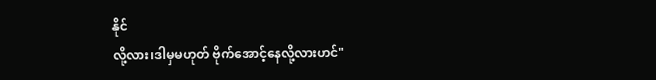နိုင်
လို့လား၊ဒါမှမဟုတ် ဗိုက်အောင့်နေလို့လားဟင်"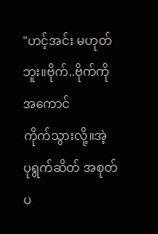"ဟင့်အင်း မဟုတ်ဘူး။ဗိုက်..ဗိုက်ကိုအကောင်
ကိုက်သွားလို့။အဲ့ ပုရွက်ဆိတ် အစုတ်ပ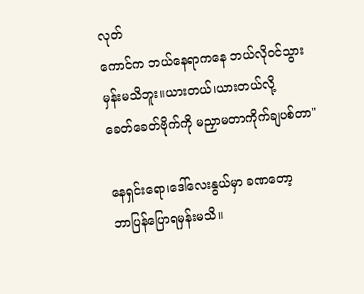လုတ်
ကောင်က ဘယ်နေရာကနေ ဘယ်လိုဝင်သွား
မှန်းမသိဘူး။ယားတယ်၊ယားတယ်လို့
ခေတ်ခေတ်ဗိုက်ကို မညှာမတာကိုက်ချပစ်တာ"

နေရှင်းရော၊ဒေါ်လေးနွယ်မှာ ခဏတော့
ဘာပြန်ပြောရမှန်းမသိ။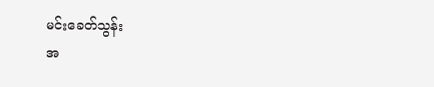မင်းခေတ်သွန်း
အ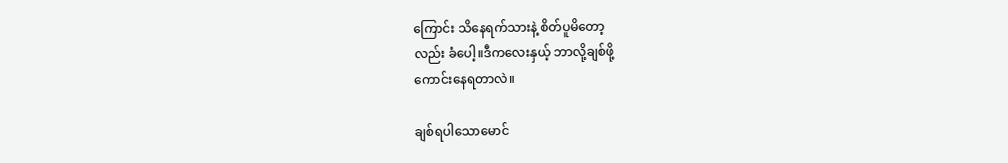ကြောင်း သိနေရက်သားနဲ့ စိတ်ပူမိတော့
လည်း ခံပေါ့။ဒီကလေးနှယ့် ဘာလို့ချစ်ဖို့
ကောင်းနေရတာလဲ။

ချစ်ရပါသောမောင်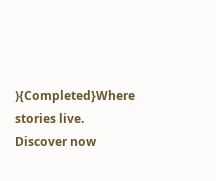){Completed}Where stories live. Discover now